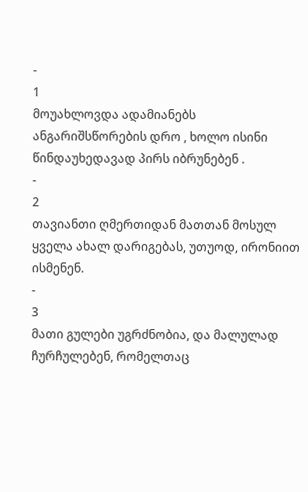-
1
მოუახლოვდა ადამიანებს ანგარიშსწორების დრო , ხოლო ისინი წინდაუხედავად პირს იბრუნებენ .
-
2
თავიანთი ღმერთიდან მათთან მოსულ ყველა ახალ დარიგებას, უთუოდ, ირონიით ისმენენ.
-
3
მათი გულები უგრძნობია, და მალულად ჩურჩულებენ, რომელთაც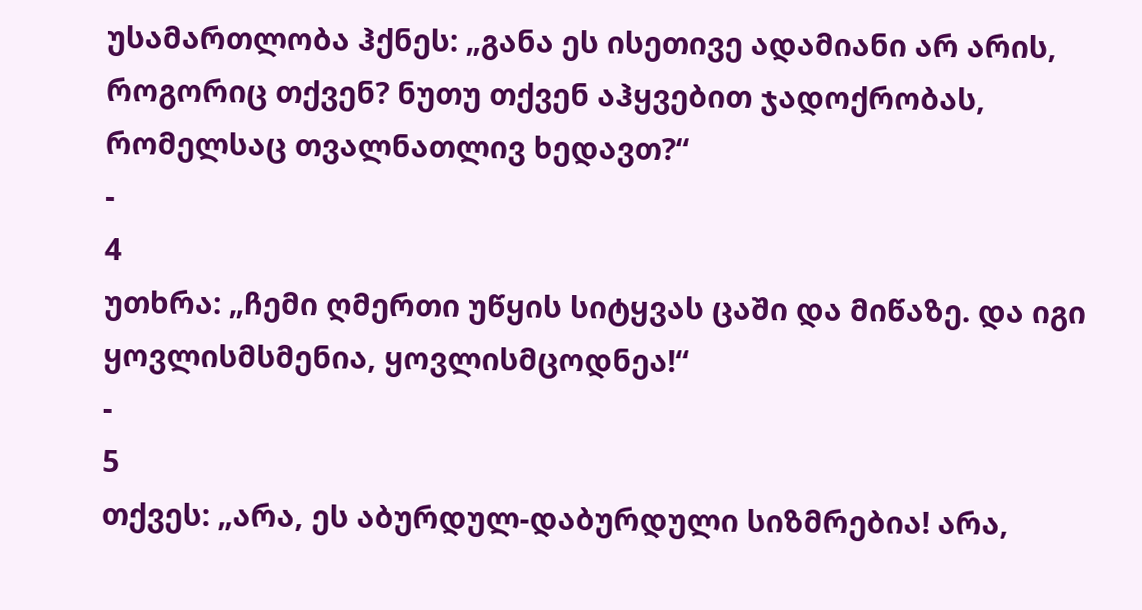უსამართლობა ჰქნეს: „განა ეს ისეთივე ადამიანი არ არის, როგორიც თქვენ? ნუთუ თქვენ აჰყვებით ჯადოქრობას, რომელსაც თვალნათლივ ხედავთ?“
-
4
უთხრა: „ჩემი ღმერთი უწყის სიტყვას ცაში და მიწაზე. და იგი ყოვლისმსმენია, ყოვლისმცოდნეა!“
-
5
თქვეს: „არა, ეს აბურდულ-დაბურდული სიზმრებია! არა,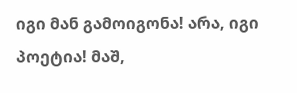იგი მან გამოიგონა! არა, იგი პოეტია! მაშ,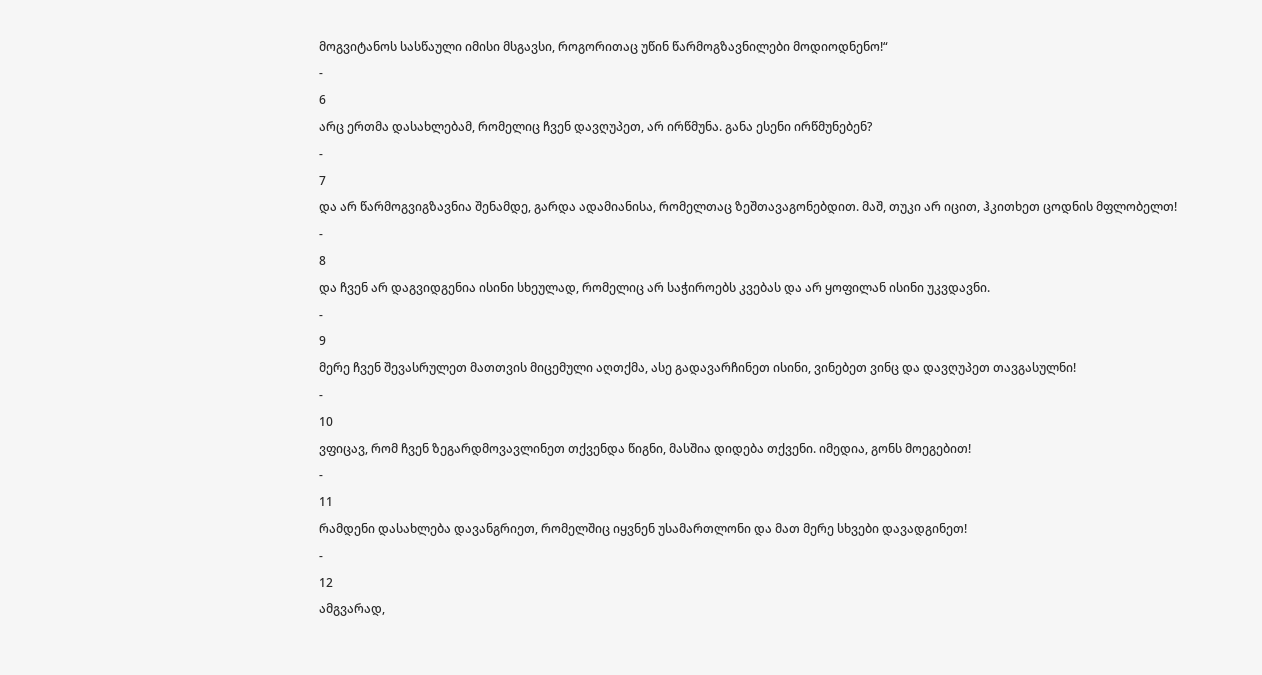მოგვიტანოს სასწაული იმისი მსგავსი, როგორითაც უწინ წარმოგზავნილები მოდიოდნენო!“
-
6
არც ერთმა დასახლებამ, რომელიც ჩვენ დავღუპეთ, არ ირწმუნა. განა ესენი ირწმუნებენ?
-
7
და არ წარმოგვიგზავნია შენამდე, გარდა ადამიანისა, რომელთაც ზეშთავაგონებდით. მაშ, თუკი არ იცით, ჰკითხეთ ცოდნის მფლობელთ!
-
8
და ჩვენ არ დაგვიდგენია ისინი სხეულად, რომელიც არ საჭიროებს კვებას და არ ყოფილან ისინი უკვდავნი.
-
9
მერე ჩვენ შევასრულეთ მათთვის მიცემული აღთქმა, ასე გადავარჩინეთ ისინი, ვინებეთ ვინც და დავღუპეთ თავგასულნი!
-
10
ვფიცავ, რომ ჩვენ ზეგარდმოვავლინეთ თქვენდა წიგნი, მასშია დიდება თქვენი. იმედია, გონს მოეგებით!
-
11
რამდენი დასახლება დავანგრიეთ, რომელშიც იყვნენ უსამართლონი და მათ მერე სხვები დავადგინეთ!
-
12
ამგვარად,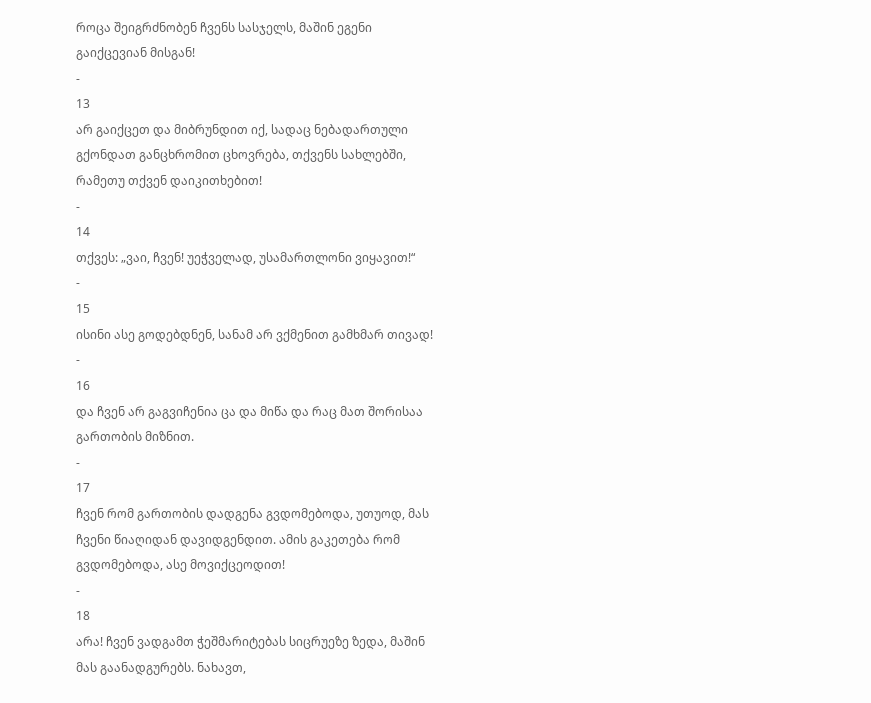როცა შეიგრძნობენ ჩვენს სასჯელს, მაშინ ეგენი გაიქცევიან მისგან!
-
13
არ გაიქცეთ და მიბრუნდით იქ, სადაც ნებადართული გქონდათ განცხრომით ცხოვრება, თქვენს სახლებში, რამეთუ თქვენ დაიკითხებით!
-
14
თქვეს: „ვაი, ჩვენ! უეჭველად, უსამართლონი ვიყავით!“
-
15
ისინი ასე გოდებდნენ, სანამ არ ვქმენით გამხმარ თივად!
-
16
და ჩვენ არ გაგვიჩენია ცა და მიწა და რაც მათ შორისაა გართობის მიზნით.
-
17
ჩვენ რომ გართობის დადგენა გვდომებოდა, უთუოდ, მას ჩვენი წიაღიდან დავიდგენდით. ამის გაკეთება რომ გვდომებოდა, ასე მოვიქცეოდით!
-
18
არა! ჩვენ ვადგამთ ჭეშმარიტებას სიცრუეზე ზედა, მაშინ მას გაანადგურებს. ნახავთ,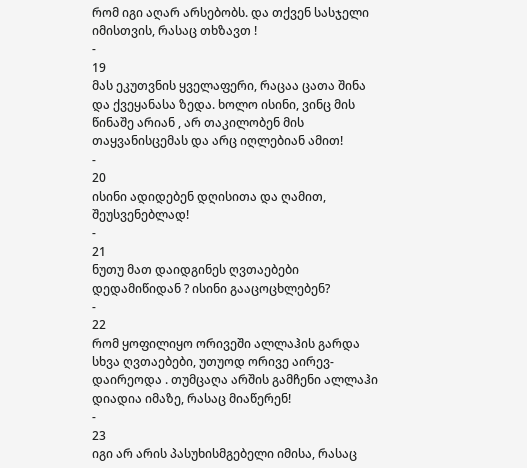რომ იგი აღარ არსებობს. და თქვენ სასჯელი იმისთვის, რასაც თხზავთ !
-
19
მას ეკუთვნის ყველაფერი, რაცაა ცათა შინა და ქვეყანასა ზედა. ხოლო ისინი, ვინც მის წინაშე არიან , არ თაკილობენ მის თაყვანისცემას და არც იღლებიან ამით!
-
20
ისინი ადიდებენ დღისითა და ღამით, შეუსვენებლად!
-
21
ნუთუ მათ დაიდგინეს ღვთაებები დედამიწიდან ? ისინი გააცოცხლებენ?
-
22
რომ ყოფილიყო ორივეში ალლაჰის გარდა სხვა ღვთაებები, უთუოდ ორივე აირევ-დაირეოდა . თუმცაღა არშის გამჩენი ალლაჰი დიადია იმაზე, რასაც მიაწერენ!
-
23
იგი არ არის პასუხისმგებელი იმისა, რასაც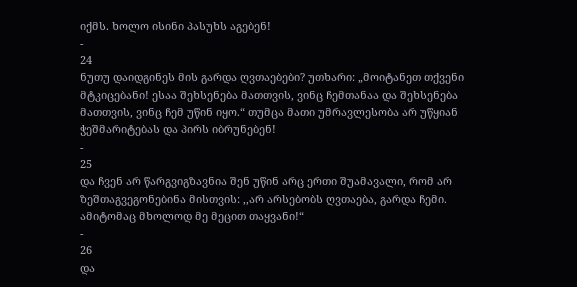იქმს. ხოლო ისინი პასუხს აგებენ!
-
24
ნუთუ დაიდგინეს მის გარდა ღვთაებები? უთხარი: „მოიტანეთ თქვენი მტკიცებანი! ესაა შეხსენება მათთვის, ვინც ჩემთანაა და შეხსენება მათთვის, ვინც ჩემ უწინ იყო.“ თუმცა მათი უმრავლესობა არ უწყიან ჭეშმარიტებას და პირს იბრუნებენ!
-
25
და ჩვენ არ წარგვიგზავნია შენ უწინ არც ერთი შუამავალი, რომ არ ზეშთაგვეგონებინა მისთვის: ,,არ არსებობს ღვთაება, გარდა ჩემი. ამიტომაც მხოლოდ მე მეცით თაყვანი!“
-
26
და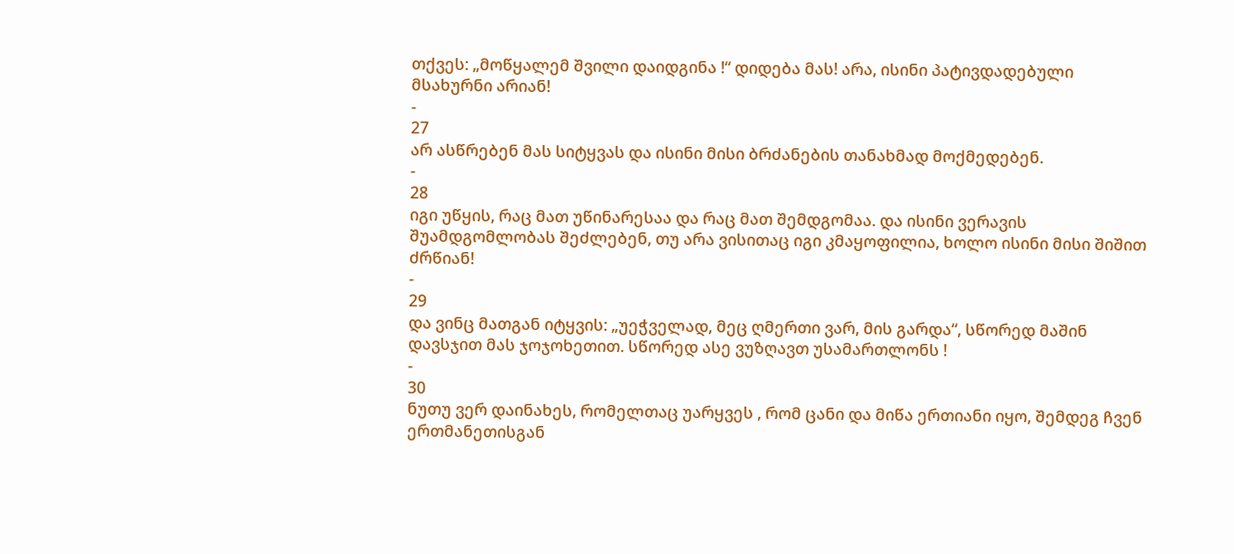თქვეს: „მოწყალემ შვილი დაიდგინა !“ დიდება მას! არა, ისინი პატივდადებული მსახურნი არიან!
-
27
არ ასწრებენ მას სიტყვას და ისინი მისი ბრძანების თანახმად მოქმედებენ.
-
28
იგი უწყის, რაც მათ უწინარესაა და რაც მათ შემდგომაა. და ისინი ვერავის შუამდგომლობას შეძლებენ, თუ არა ვისითაც იგი კმაყოფილია, ხოლო ისინი მისი შიშით ძრწიან!
-
29
და ვინც მათგან იტყვის: „უეჭველად, მეც ღმერთი ვარ, მის გარდა“, სწორედ მაშინ დავსჯით მას ჯოჯოხეთით. სწორედ ასე ვუზღავთ უსამართლონს !
-
30
ნუთუ ვერ დაინახეს, რომელთაც უარყვეს , რომ ცანი და მიწა ერთიანი იყო, შემდეგ ჩვენ ერთმანეთისგან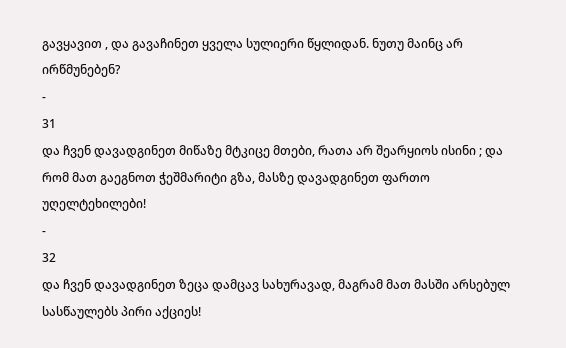გავყავით , და გავაჩინეთ ყველა სულიერი წყლიდან. ნუთუ მაინც არ ირწმუნებენ?
-
31
და ჩვენ დავადგინეთ მიწაზე მტკიცე მთები, რათა არ შეარყიოს ისინი ; და რომ მათ გაეგნოთ ჭეშმარიტი გზა, მასზე დავადგინეთ ფართო უღელტეხილები!
-
32
და ჩვენ დავადგინეთ ზეცა დამცავ სახურავად, მაგრამ მათ მასში არსებულ სასწაულებს პირი აქციეს!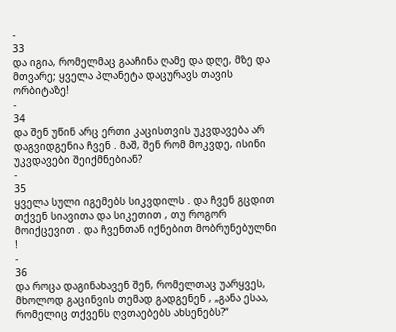-
33
და იგია, რომელმაც გააჩინა ღამე და დღე, მზე და მთვარე; ყველა პლანეტა დაცურავს თავის ორბიტაზე!
-
34
და შენ უწინ არც ერთი კაცისთვის უკვდავება არ დაგვიდგენია ჩვენ . მაშ, შენ რომ მოკვდე, ისინი უკვდავები შეიქმნებიან?
-
35
ყველა სული იგემებს სიკვდილს . და ჩვენ გცდით თქვენ სიავითა და სიკეთით , თუ როგორ მოიქცევით . და ჩვენთან იქნებით მობრუნებულნი !
-
36
და როცა დაგინახავენ შენ, რომელთაც უარყვეს, მხოლოდ გაცინვის თემად გადგენენ , „განა ესაა, რომელიც თქვენს ღვთაებებს ახსენებს?“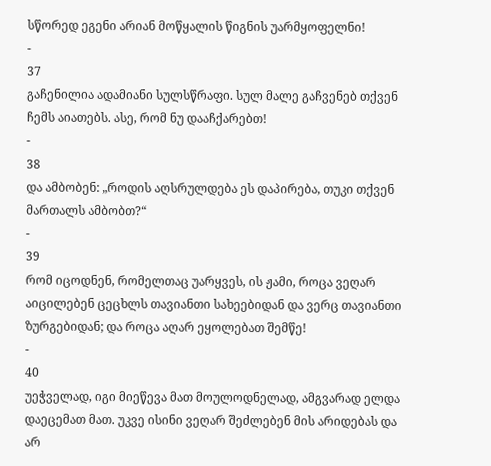სწორედ ეგენი არიან მოწყალის წიგნის უარმყოფელნი!
-
37
გაჩენილია ადამიანი სულსწრაფი. სულ მალე გაჩვენებ თქვენ ჩემს აიათებს. ასე, რომ ნუ დააჩქარებთ!
-
38
და ამბობენ: „როდის აღსრულდება ეს დაპირება, თუკი თქვენ მართალს ამბობთ?“
-
39
რომ იცოდნენ, რომელთაც უარყვეს, ის ჟამი, როცა ვეღარ აიცილებენ ცეცხლს თავიანთი სახეებიდან და ვერც თავიანთი ზურგებიდან; და როცა აღარ ეყოლებათ შემწე!
-
40
უეჭველად, იგი მიეწევა მათ მოულოდნელად, ამგვარად ელდა დაეცემათ მათ. უკვე ისინი ვეღარ შეძლებენ მის არიდებას და არ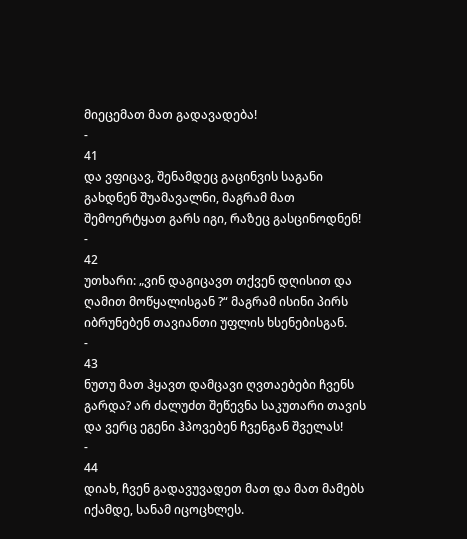მიეცემათ მათ გადავადება!
-
41
და ვფიცავ, შენამდეც გაცინვის საგანი გახდნენ შუამავალნი, მაგრამ მათ შემოერტყათ გარს იგი, რაზეც გასცინოდნენ!
-
42
უთხარი: „ვინ დაგიცავთ თქვენ დღისით და ღამით მოწყალისგან ?“ მაგრამ ისინი პირს იბრუნებენ თავიანთი უფლის ხსენებისგან.
-
43
ნუთუ მათ ჰყავთ დამცავი ღვთაებები ჩვენს გარდა? არ ძალუძთ შეწევნა საკუთარი თავის და ვერც ეგენი ჰპოვებენ ჩვენგან შველას!
-
44
დიახ, ჩვენ გადავუვადეთ მათ და მათ მამებს იქამდე, სანამ იცოცხლეს.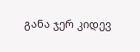განა ჯერ კიდევ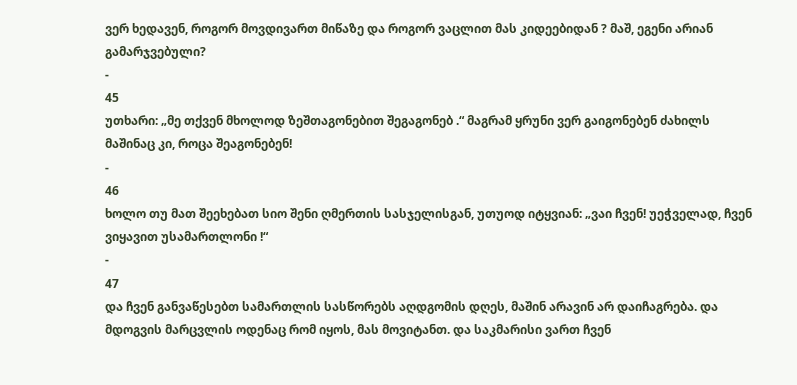ვერ ხედავენ, როგორ მოვდივართ მიწაზე და როგორ ვაცლით მას კიდეებიდან ? მაშ, ეგენი არიან გამარჯვებული?
-
45
უთხარი: „მე თქვენ მხოლოდ ზეშთაგონებით შეგაგონებ .“ მაგრამ ყრუნი ვერ გაიგონებენ ძახილს მაშინაც კი, როცა შეაგონებენ!
-
46
ხოლო თუ მათ შეეხებათ სიო შენი ღმერთის სასჯელისგან, უთუოდ იტყვიან: „ვაი ჩვენ! უეჭველად, ჩვენ ვიყავით უსამართლონი !“
-
47
და ჩვენ განვაწესებთ სამართლის სასწორებს აღდგომის დღეს, მაშინ არავინ არ დაიჩაგრება. და მდოგვის მარცვლის ოდენაც რომ იყოს, მას მოვიტანთ. და საკმარისი ვართ ჩვენ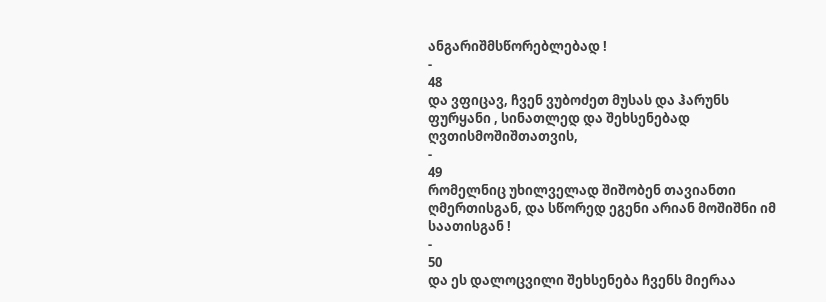ანგარიშმსწორებლებად !
-
48
და ვფიცავ, ჩვენ ვუბოძეთ მუსას და ჰარუნს ფურყანი , სინათლედ და შეხსენებად ღვთისმოშიშთათვის,
-
49
რომელნიც უხილველად შიშობენ თავიანთი ღმერთისგან, და სწორედ ეგენი არიან მოშიშნი იმ საათისგან !
-
50
და ეს დალოცვილი შეხსენება ჩვენს მიერაა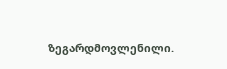ზეგარდმოვლენილი.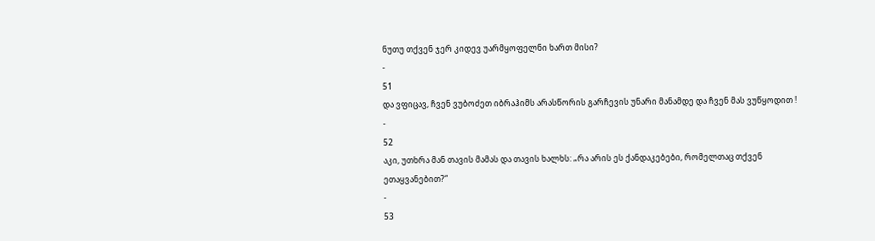ნუთუ თქვენ ჯერ კიდევ უარმყოფელნი ხართ მისი?
-
51
და ვფიცავ, ჩვენ ვუბოძეთ იბრაჰიმს არასწორის გარჩევის უნარი მანამდე და ჩვენ მას ვუწყოდით !
-
52
აკი, უთხრა მან თავის მამას და თავის ხალხს: „რა არის ეს ქანდაკებები, რომელთაც თქვენ ეთაყვანებით?“
-
53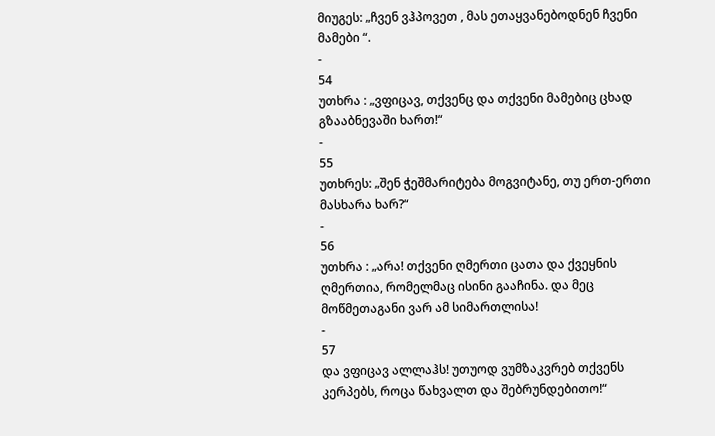მიუგეს: „ჩვენ ვჰპოვეთ , მას ეთაყვანებოდნენ ჩვენი მამები “.
-
54
უთხრა : „ვფიცავ, თქვენც და თქვენი მამებიც ცხად გზააბნევაში ხართ!“
-
55
უთხრეს: „შენ ჭეშმარიტება მოგვიტანე, თუ ერთ-ერთი მასხარა ხარ?“
-
56
უთხრა : „არა! თქვენი ღმერთი ცათა და ქვეყნის ღმერთია, რომელმაც ისინი გააჩინა. და მეც მოწმეთაგანი ვარ ამ სიმართლისა!
-
57
და ვფიცავ ალლაჰს! უთუოდ ვუმზაკვრებ თქვენს კერპებს, როცა წახვალთ და შებრუნდებითო!“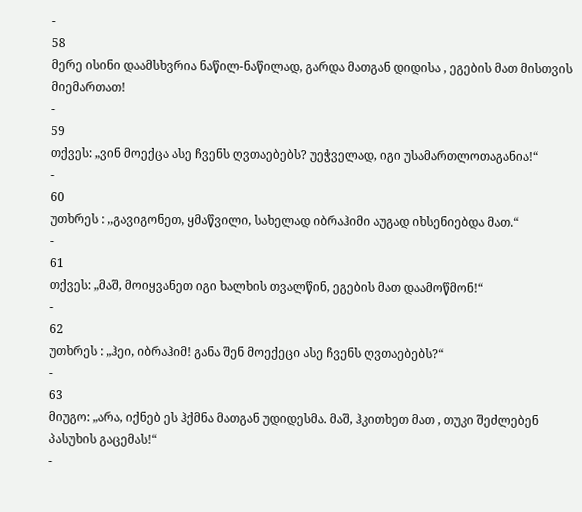-
58
მერე ისინი დაამსხვრია ნაწილ-ნაწილად, გარდა მათგან დიდისა , ეგების მათ მისთვის მიემართათ!
-
59
თქვეს: „ვინ მოექცა ასე ჩვენს ღვთაებებს? უეჭველად, იგი უსამართლოთაგანია!“
-
60
უთხრეს : ,,გავიგონეთ, ყმაწვილი, სახელად იბრაჰიმი აუგად იხსენიებდა მათ.“
-
61
თქვეს: „მაშ, მოიყვანეთ იგი ხალხის თვალწინ, ეგების მათ დაამოწმონ!“
-
62
უთხრეს : „ჰეი, იბრაჰიმ! განა შენ მოექეცი ასე ჩვენს ღვთაებებს?“
-
63
მიუგო: „არა, იქნებ ეს ჰქმნა მათგან უდიდესმა. მაშ, ჰკითხეთ მათ , თუკი შეძლებენ პასუხის გაცემას!“
-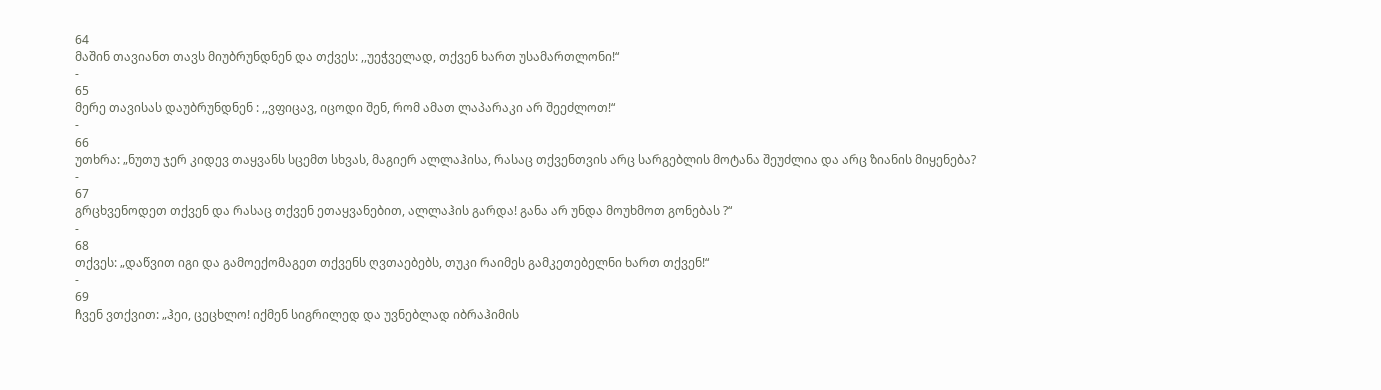64
მაშინ თავიანთ თავს მიუბრუნდნენ და თქვეს: ,,უეჭველად, თქვენ ხართ უსამართლონი!“
-
65
მერე თავისას დაუბრუნდნენ : ,,ვფიცავ, იცოდი შენ, რომ ამათ ლაპარაკი არ შეეძლოთ!“
-
66
უთხრა: „ნუთუ ჯერ კიდევ თაყვანს სცემთ სხვას, მაგიერ ალლაჰისა, რასაც თქვენთვის არც სარგებლის მოტანა შეუძლია და არც ზიანის მიყენება?
-
67
გრცხვენოდეთ თქვენ და რასაც თქვენ ეთაყვანებით, ალლაჰის გარდა! განა არ უნდა მოუხმოთ გონებას ?“
-
68
თქვეს: „დაწვით იგი და გამოექომაგეთ თქვენს ღვთაებებს, თუკი რაიმეს გამკეთებელნი ხართ თქვენ!“
-
69
ჩვენ ვთქვით: „ჰეი, ცეცხლო! იქმენ სიგრილედ და უვნებლად იბრაჰიმის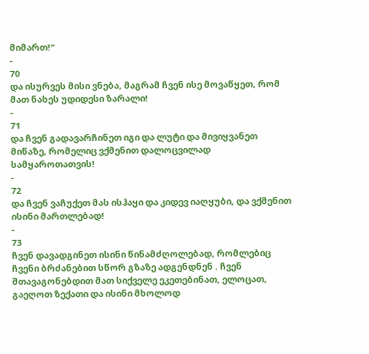მიმართ!“
-
70
და ისურვეს მისი ვნება, მაგრამ ჩვენ ისე მოვაწყეთ, რომ მათ ნახეს უდიდესი ზარალი!
-
71
და ჩვენ გადავარჩინეთ იგი და ლუტი და მივიყვანეთ მიწაზე, რომელიც ვქმენით დალოცვილად სამყაროთათვის!
-
72
და ჩვენ ვაჩუქეთ მას ისჰაყი და კიდევ იაღყუბი, და ვქმენით ისინი მართლებად!
-
73
ჩვენ დავადგინეთ ისინი წინამძღოლებად, რომლებიც ჩვენი ბრძანებით სწორ გზაზე ადგენდნენ . ჩვენ შთავაგონებდით მათ სიქველე ეკეთებინათ, ელოცათ, გაეღოთ ზექათი და ისინი მხოლოდ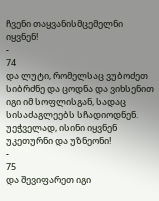ჩვენი თაყვანისმცემელნი იყვნენ!
-
74
და ლუტი, რომელსაც ვუბოძეთ სიბრძნე და ცოდნა და ვიხსენით იგი იმ სოფლისგან, სადაც სისაძაგლეებს სჩადიოდნენ. უეჭველად, ისინი იყვნენ უკეთურნი და უზნეონი!
-
75
და შევიფარეთ იგი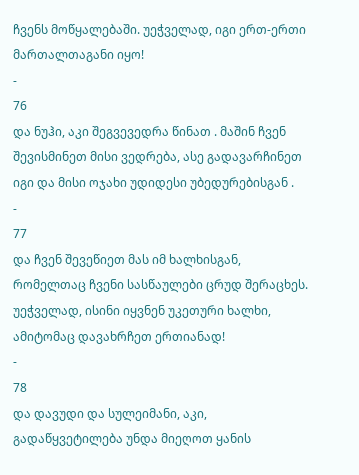ჩვენს მოწყალებაში. უეჭველად, იგი ერთ-ერთი მართალთაგანი იყო!
-
76
და ნუჰი, აკი შეგვევედრა წინათ . მაშინ ჩვენ შევისმინეთ მისი ვედრება, ასე გადავარჩინეთ იგი და მისი ოჯახი უდიდესი უბედურებისგან .
-
77
და ჩვენ შევეწიეთ მას იმ ხალხისგან, რომელთაც ჩვენი სასწაულები ცრუდ შერაცხეს. უეჭველად, ისინი იყვნენ უკეთური ხალხი, ამიტომაც დავახრჩეთ ერთიანად!
-
78
და დავუდი და სულეიმანი, აკი, გადაწყვეტილება უნდა მიეღოთ ყანის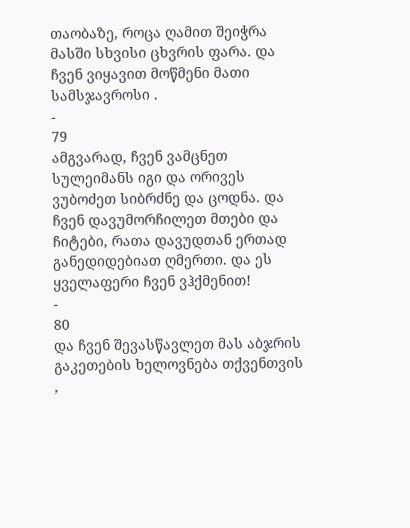თაობაზე, როცა ღამით შეიჭრა მასში სხვისი ცხვრის ფარა. და ჩვენ ვიყავით მოწმენი მათი სამსჯავროსი .
-
79
ამგვარად, ჩვენ ვამცნეთ სულეიმანს იგი და ორივეს ვუბოძეთ სიბრძნე და ცოდნა. და ჩვენ დავუმორჩილეთ მთები და ჩიტები, რათა დავუდთან ერთად განედიდებიათ ღმერთი. და ეს ყველაფერი ჩვენ ვჰქმენით!
-
80
და ჩვენ შევასწავლეთ მას აბჯრის გაკეთების ხელოვნება თქვენთვის ,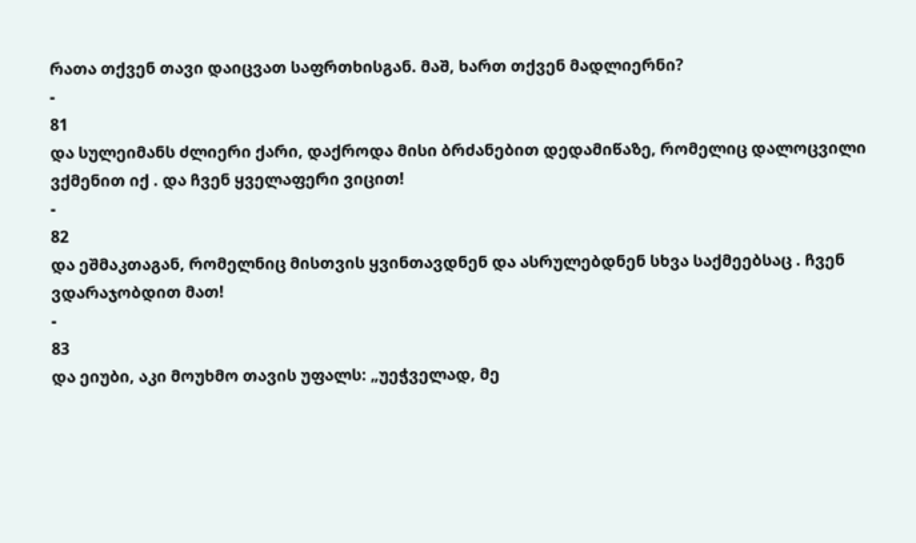რათა თქვენ თავი დაიცვათ საფრთხისგან. მაშ, ხართ თქვენ მადლიერნი?
-
81
და სულეიმანს ძლიერი ქარი, დაქროდა მისი ბრძანებით დედამიწაზე, რომელიც დალოცვილი ვქმენით იქ . და ჩვენ ყველაფერი ვიცით!
-
82
და ეშმაკთაგან, რომელნიც მისთვის ყვინთავდნენ და ასრულებდნენ სხვა საქმეებსაც . ჩვენ ვდარაჯობდით მათ!
-
83
და ეიუბი, აკი მოუხმო თავის უფალს: „უეჭველად, მე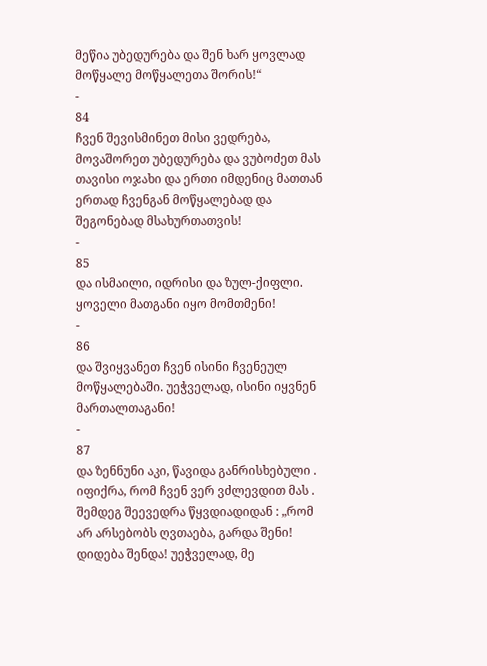მეწია უბედურება და შენ ხარ ყოვლად მოწყალე მოწყალეთა შორის!“
-
84
ჩვენ შევისმინეთ მისი ვედრება, მოვაშორეთ უბედურება და ვუბოძეთ მას თავისი ოჯახი და ერთი იმდენიც მათთან ერთად ჩვენგან მოწყალებად და შეგონებად მსახურთათვის!
-
85
და ისმაილი, იდრისი და ზულ-ქიფლი. ყოველი მათგანი იყო მომთმენი!
-
86
და შვიყვანეთ ჩვენ ისინი ჩვენეულ მოწყალებაში. უეჭველად, ისინი იყვნენ მართალთაგანი!
-
87
და ზენნუნი აკი, წავიდა განრისხებული . იფიქრა, რომ ჩვენ ვერ ვძლევდით მას . შემდეგ შეევედრა წყვდიადიდან : „რომ არ არსებობს ღვთაება, გარდა შენი! დიდება შენდა! უეჭველად, მე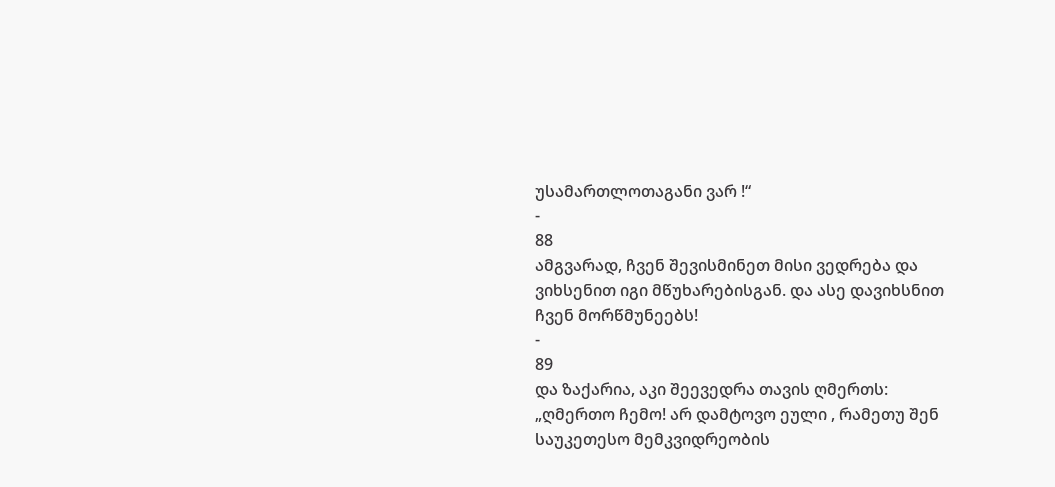უსამართლოთაგანი ვარ !“
-
88
ამგვარად, ჩვენ შევისმინეთ მისი ვედრება და ვიხსენით იგი მწუხარებისგან. და ასე დავიხსნით ჩვენ მორწმუნეებს!
-
89
და ზაქარია, აკი შეევედრა თავის ღმერთს: „ღმერთო ჩემო! არ დამტოვო ეული , რამეთუ შენ საუკეთესო მემკვიდრეობის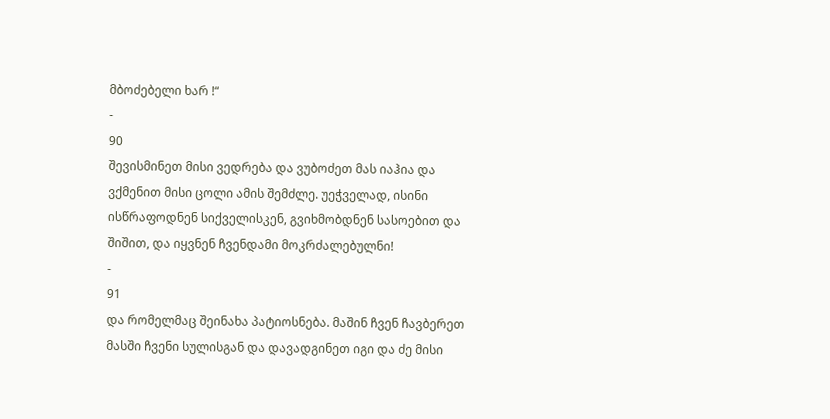მბოძებელი ხარ !“
-
90
შევისმინეთ მისი ვედრება და ვუბოძეთ მას იაჰია და ვქმენით მისი ცოლი ამის შემძლე. უეჭველად, ისინი ისწრაფოდნენ სიქველისკენ, გვიხმობდნენ სასოებით და შიშით, და იყვნენ ჩვენდამი მოკრძალებულნი!
-
91
და რომელმაც შეინახა პატიოსნება. მაშინ ჩვენ ჩავბერეთ მასში ჩვენი სულისგან და დავადგინეთ იგი და ძე მისი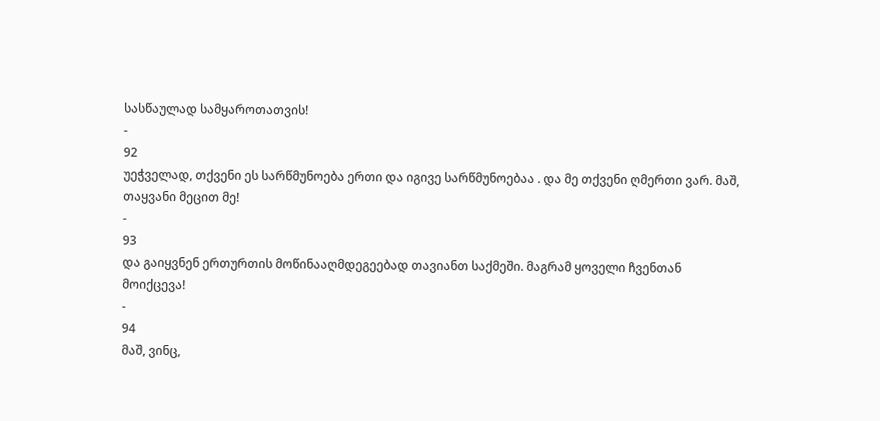სასწაულად სამყაროთათვის!
-
92
უეჭველად, თქვენი ეს სარწმუნოება ერთი და იგივე სარწმუნოებაა . და მე თქვენი ღმერთი ვარ. მაშ, თაყვანი მეცით მე!
-
93
და გაიყვნენ ერთურთის მოწინააღმდეგეებად თავიანთ საქმეში. მაგრამ ყოველი ჩვენთან მოიქცევა!
-
94
მაშ, ვინც,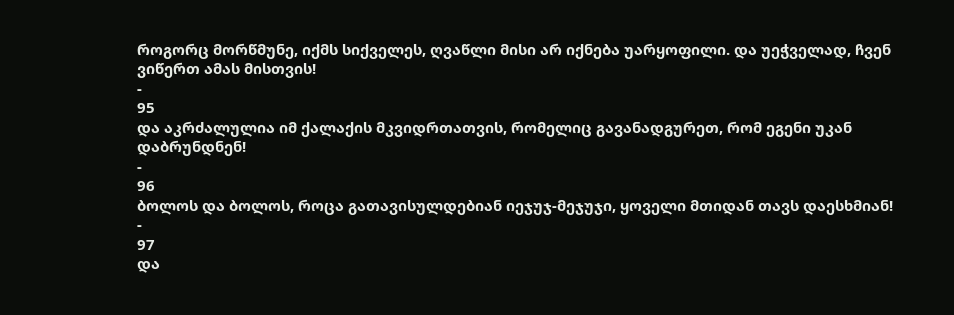როგორც მორწმუნე, იქმს სიქველეს, ღვაწლი მისი არ იქნება უარყოფილი. და უეჭველად, ჩვენ ვიწერთ ამას მისთვის!
-
95
და აკრძალულია იმ ქალაქის მკვიდრთათვის, რომელიც გავანადგურეთ, რომ ეგენი უკან დაბრუნდნენ!
-
96
ბოლოს და ბოლოს, როცა გათავისულდებიან იეჯუჯ-მეჯუჯი, ყოველი მთიდან თავს დაესხმიან!
-
97
და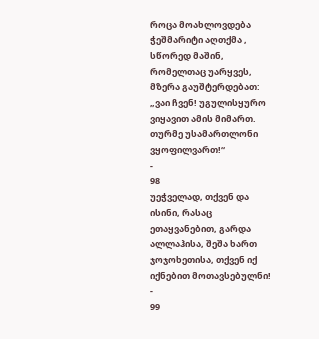როცა მოახლოვდება ჭეშმარიტი აღთქმა , სწორედ მაშინ, რომელთაც უარყვეს, მზერა გაუშტერდებათ: „ვაი ჩვენ! უგულისყურო ვიყავით ამის მიმართ. თურმე უსამართლონი ვყოფილვართ!“
-
98
უეჭველად, თქვენ და ისინი, რასაც ეთაყვანებით, გარდა ალლაჰისა, შეშა ხართ ჯოჯოხეთისა, თქვენ იქ იქნებით მოთავსებულნი!
-
99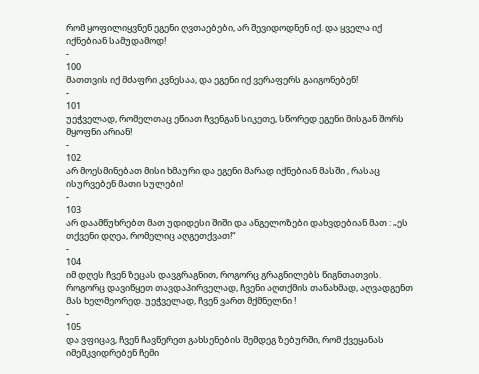რომ ყოფილიყვნენ ეგენი ღვთაებები, არ შევიდოდნენ იქ. და ყველა იქ იქნებიან სამუდამოდ!
-
100
მათთვის იქ მძაფრი კვნესაა, და ეგენი იქ ვერაფერს გაიგონებენ!
-
101
უეჭველად, რომელთაც ეწიათ ჩვენგან სიკეთე, სწორედ ეგენი მისგან შორს მყოფნი არიან!
-
102
არ მოესმინებათ მისი ხმაური და ეგენი მარად იქნებიან მასში , რასაც ისურვებენ მათი სულები!
-
103
არ დაამწუხრებთ მათ უდიდესი შიში და ანგელოზები დახვდებიან მათ : „ეს თქვენი დღეა, რომელიც აღგეთქვათ!“
-
104
იმ დღეს ჩვენ ზეცას დავგრაგნით, როგორც გრაგნილებს წიგნთათვის. როგორც დავიწყეთ თავდაპირველად, ჩვენი აღთქმის თანახმად, აღვადგენთ მას ხელმეორედ. უეჭველად, ჩვენ ვართ მქმნელნი !
-
105
და ვფიცავ, ჩვენ ჩავწერეთ გახსენების შემდეგ ზებურში, რომ ქვეყანას იმემკვიდრებენ ჩემი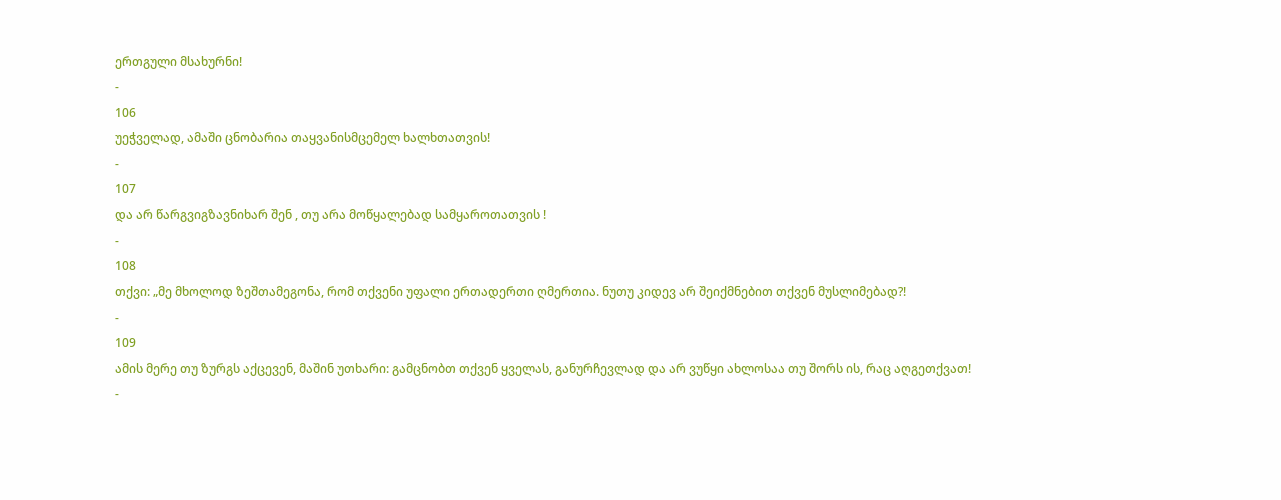ერთგული მსახურნი!
-
106
უეჭველად, ამაში ცნობარია თაყვანისმცემელ ხალხთათვის!
-
107
და არ წარგვიგზავნიხარ შენ , თუ არა მოწყალებად სამყაროთათვის !
-
108
თქვი: „მე მხოლოდ ზეშთამეგონა, რომ თქვენი უფალი ერთადერთი ღმერთია. ნუთუ კიდევ არ შეიქმნებით თქვენ მუსლიმებად?!
-
109
ამის მერე თუ ზურგს აქცევენ, მაშინ უთხარი: გამცნობთ თქვენ ყველას, განურჩევლად და არ ვუწყი ახლოსაა თუ შორს ის, რაც აღგეთქვათ!
-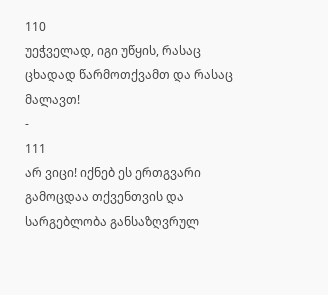110
უეჭველად, იგი უწყის, რასაც ცხადად წარმოთქვამთ და რასაც მალავთ!
-
111
არ ვიცი! იქნებ ეს ერთგვარი გამოცდაა თქვენთვის და სარგებლობა განსაზღვრულ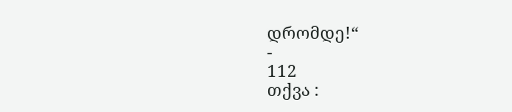დრომდე!“
-
112
თქვა :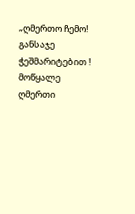„ღმერთო ჩემო! განსაჯე ჭეშმარიტებით ! მოწყალე ღმერთი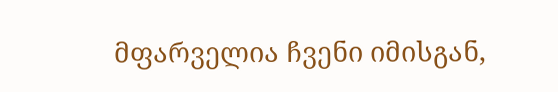მფარველია ჩვენი იმისგან,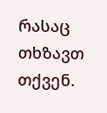რასაც თხზავთ თქვენ.